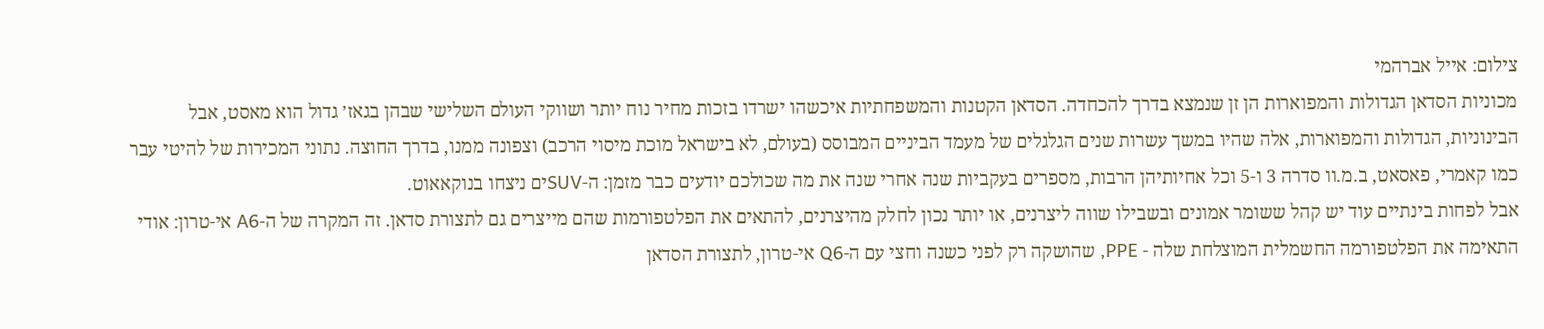צילום: אייל אברהמי
מכוניות הסדאן הגדולות והמפוארות הן זן שנמצא בדרך להכחדה. הסדאן הקטנות והמשפחתיות איכשהו ישרדו בזכות מחיר נוח יותר ושווקי העולם השלישי שבהן בגאז׳ גדול הוא מאסט, אבל הבינוניות, הגדולות והמפוארות, אלה שהיו במשך עשרות שנים הגלגלים של מעמד הביניים המבוסס (בעולם, לא בישראל מוכת מיסוי הרכב) וצפונה ממנו, בדרך החוצה. נתוני המכירות של להיטי עבר כמו קאמרי, פאסאט, ב.מ.וו סדרה 3 ו-5 וכל אחיותיהן הרבות, מספרים בעקביות שנה אחרי שנה את מה שכולכם יודעים כבר מזמן: ה-SUVים ניצחו בנוקאאוט.
אבל לפחות בינתיים עוד יש קהל ששומר אמונים ובשבילו שווה ליצרנים, או יותר נכון לחלק מהיצרנים, להתאים את הפלטפורמות שהם מייצרים גם לתצורת סדאן. זה המקרה של ה-A6 אי-טרון: אודי התאימה את הפלטפורמה החשמלית המוצלחת שלה - PPE, שהושקה רק לפני כשנה וחצי עם ה-Q6 אי-טרון, לתצורת הסדאן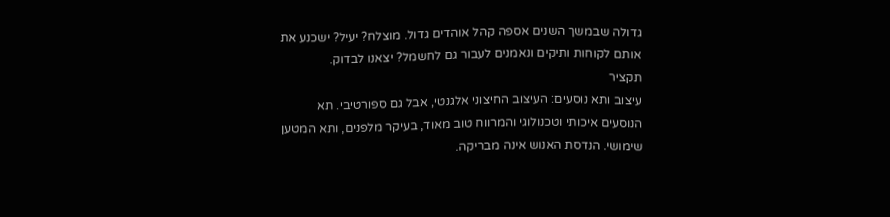גדולה שבמשך השנים אספה קהל אוהדים גדול. מוצלח? יעיל? ישכנע את אותם לקוחות ותיקים ונאמנים לעבור גם לחשמל? יצאנו לבדוק.
תקציר
עיצוב ותא נוסעים: העיצוב החיצוני אלגנטי, אבל גם ספורטיבי. תא הנוסעים איכותי וטכנולוגי והמרווח טוב מאוד, בעיקר מלפנים, ותא המטען שימושי. הנדסת האנוש אינה מבריקה.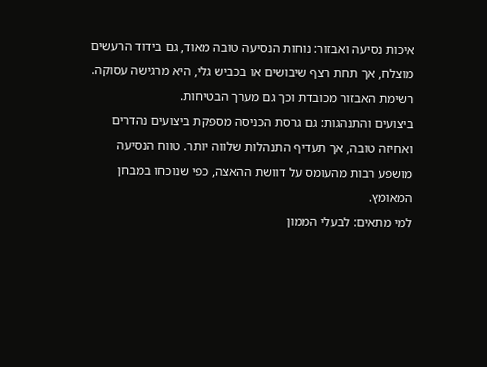איכות נסיעה ואבזור: נוחות הנסיעה טובה מאוד, גם בידוד הרעשים מוצלח, אך תחת רצף שיבושים או בכביש גלי, היא מרגישה עסוקה. רשימת האבזור מכובדת וכך גם מערך הבטיחות.
ביצועים והתנהגות: גם גרסת הכניסה מספקת ביצועים נהדרים ואחיזה טובה, אך תעדיף התנהלות שלווה יותר. טווח הנסיעה מושפע רבות מהעומס על דוושת ההאצה, כפי שנוכחו במבחן המאומץ.
למי מתאים: לבעלי הממון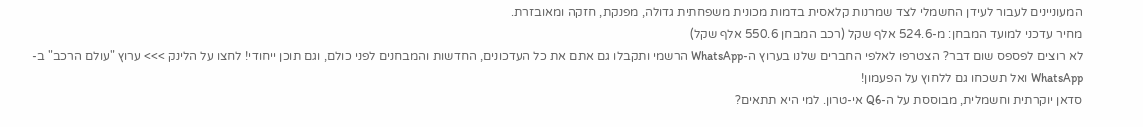המעוניינים לעבור לעידן החשמלי לצד שמרנות קלאסית בדמות מכונית משפחתית גדולה, מפנקת, חזקה ומאובזרת.
מחיר עדכני למועד המבחן: מ-524.6 אלף שקל (רכב המבחן 550.6 אלף שקל)
לא רוצים לפספס שום דבר? הצטרפו לאלפי החברים שלנו בערוץ ה-WhatsApp הרשמי ותקבלו גם אתם את כל העדכונים, החדשות והמבחנים לפני כולם, וגם תוכן ייחודי! לחצו על הלינק >>> ערוץ "עולם הרכב" ב-WhatsApp ואל תשכחו גם ללחוץ על הפעמון!
סדאן יוקרתית וחשמלית, מבוססת על ה-Q6 אי-טרון. למי היא תתאים?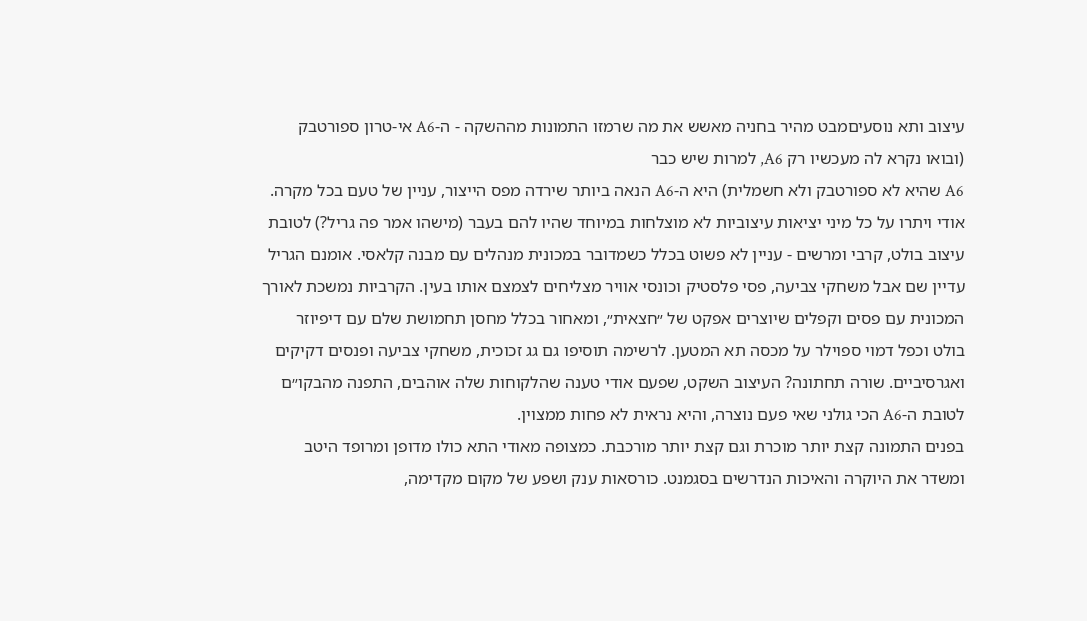עיצוב ותא נוסעיםמבט מהיר בחניה מאשש את מה שרמזו התמונות מההשקה - ה-A6 אי-טרון ספורטבק (ובואו נקרא לה מעכשיו רק A6, למרות שיש כבר
A6 שהיא לא ספורטבק ולא חשמלית) היא ה-A6 הנאה ביותר שירדה מפס הייצור, עניין של טעם בכל מקרה. אודי ויתרו על כל מיני יציאות עיצוביות לא מוצלחות במיוחד שהיו להם בעבר (מישהו אמר פה גריל?) לטובת עיצוב בולט, קרבי ומרשים - עניין לא פשוט בכלל כשמדובר במכונית מנהלים עם מבנה קלאסי. אומנם הגריל עדיין שם אבל משחקי צביעה, פסי פלסטיק וכונסי אוויר מצליחים לצמצם אותו בעין. הקרביות נמשכת לאורך המכונית עם פסים וקפלים שיוצרים אפקט של ״חצאית״, ומאחור בכלל מחסן תחמושת שלם עם דיפיוזר בולט וכפל דמוי ספוילר על מכסה תא המטען. לרשימה תוסיפו גם גג זכוכית, משחקי צביעה ופנסים דקיקים ואגרסיביים. שורה תחתונה? העיצוב השקט, שפעם אודי טענה שהלקוחות שלה אוהבים, התפנה מהבקו״ם לטובת ה-A6 הכי גולני שאי פעם נוצרה, והיא נראית לא פחות ממצוין.
בפנים התמונה קצת יותר מוכרת וגם קצת יותר מורכבת. כמצופה מאודי התא כולו מדופן ומרופד היטב ומשדר את היוקרה והאיכות הנדרשים בסגמנט. כורסאות ענק ושפע של מקום מקדימה,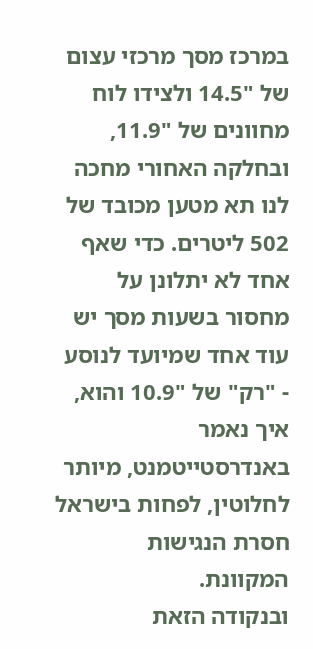במרכז מסך מרכזי עצום של "14.5 ולצידו לוח מחוונים של "11.9, ובחלקה האחורי מחכה לנו תא מטען מכובד של 502 ליטרים. כדי שאף אחד לא יתלונן על מחסור בשעות מסך יש עוד אחד שמיועד לנוסע - "רק" של "10.9 והוא, איך נאמר באנדרסטייטמנט, מיותר לחלוטין, לפחות בישראל חסרת הנגישות המקוונת.
ובנקודה הזאת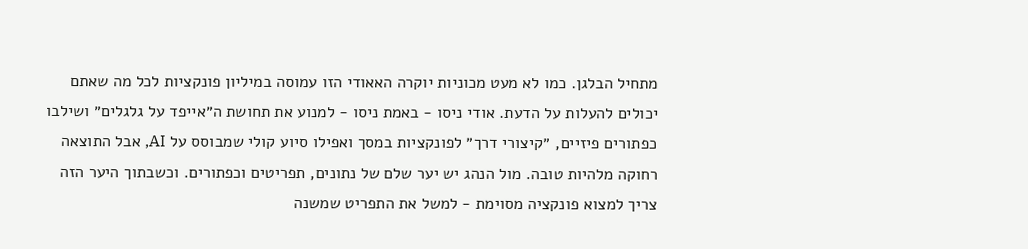מתחיל הבלגן. כמו לא מעט מכוניות יוקרה האאודי הזו עמוסה במיליון פונקציות לכל מה שאתם יכולים להעלות על הדעת. אודי ניסו - באמת ניסו - למנוע את תחושת ה״אייפד על גלגלים״ ושילבו כפתורים פיזיים, ״קיצורי דרך״ לפונקציות במסך ואפילו סיוע קולי שמבוסס על AI, אבל התוצאה רחוקה מלהיות טובה. מול הנהג יש יער שלם של נתונים, תפריטים וכפתורים. וכשבתוך היער הזה צריך למצוא פונקציה מסוימת - למשל את התפריט שמשנה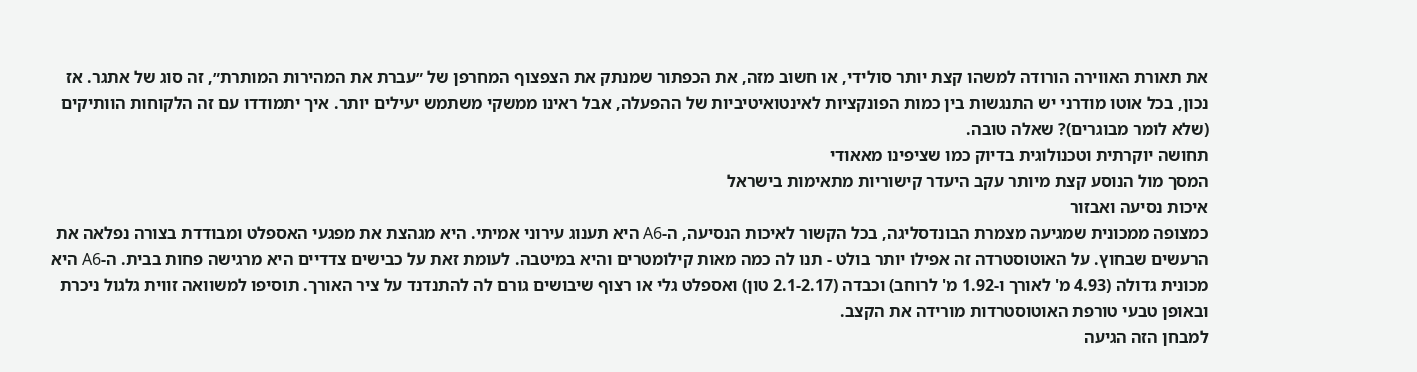את תאורת האווירה הורודה למשהו קצת יותר סולידי, או חשוב מזה, את הכפתור שמנתק את הצפצוף המחרפן של ״עברת את המהירות המותרת״, זה סוג של אתגר. אז נכון, בכל אוטו מודרני יש התנגשות בין כמות הפונקציות לאינטואיטיביות של ההפעלה, אבל ראינו ממשקי משתמש יעילים יותר. איך יתמודדו עם זה הלקוחות הוותיקים (שלא לומר מבוגרים)? שאלה טובה.
תחושה יוקרתית וטכנולוגית בדיוק כמו שציפינו מאאודי
המסך מול הנוסע קצת מיותר עקב היעדר קישוריות מתאימות בישראל
איכות נסיעה ואבזור
כמצופה ממכונית שמגיעה מצמרת הבונדסליגה, בכל הקשור לאיכות הנסיעה, ה-A6 היא תענוג עירוני אמיתי. היא מגהצת את מפגעי האספלט ומבודדת בצורה נפלאה את הרעשים שבחוץ. על האוטוסטרדה זה אפילו יותר בולט - תנו לה כמה מאות קילומטרים והיא במיטבה. לעומת זאת על כבישים צדדיים היא מרגישה פחות בבית. ה-A6 היא מכונית גדולה (4.93 מ' לאורך ו-1.92 מ' לרוחב) וכבדה (2.1-2.17 טון) ואספלט גלי או רצוף שיבושים גורם לה להתנדנד על ציר האורך. תוסיפו למשוואה זווית גלגול ניכרת ובאופן טבעי טורפת האוטוסטרדות מורידה את הקצב.
למבחן הזה הגיעה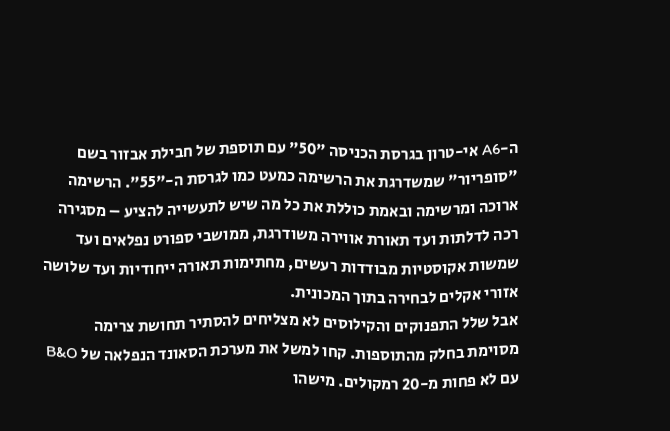ה-A6 אי-טרון בגרסת הכניסה "50" עם תוספת של חבילת אבזור בשם "סופריור" שמשדרגת את הרשימה כמעט כמו לגרסת ה-"55". הרשימה ארוכה ומרשימה ובאמת כוללת את כל מה שיש לתעשייה להציע – מסגירה רכה לדלתות ועד תאורת אווירה משודרגת, ממושבי ספורט נפלאים ועד שמשות אקוסטיות מבודדות רעשים, מחתימות תאורה ייחודיות ועד שלושה אזורי אקלים לבחירה בתוך המכונית.
אבל שלל התפנוקים והקילוסים לא מצליחים להסתיר תחושת צרימה מסוימת בחלק מהתוספות. קחו למשל את מערכת הסאונד הנפלאה של B&O עם לא פחות מ-20 רמקולים. מישהו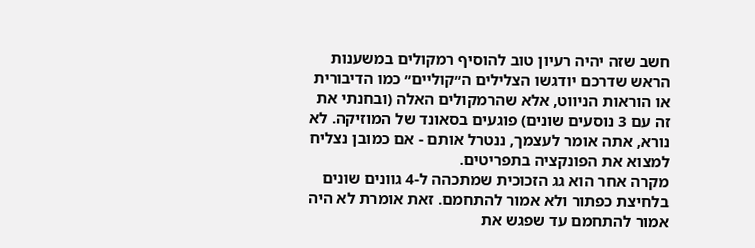חשב שזה יהיה רעיון טוב להוסיף רמקולים במשענות הראש שדרכם יודגשו הצלילים ה״קוליים״ כמו הדיבורית או הוראות הניווט, אלא שהרמקולים האלה (ובחנתי את זה עם 3 נוסעים שונים) פוגעים בסאונד של המוזיקה. לא נורא, אתה אומר לעצמך, ננטרל אותם - אם כמובן נצליח למצוא את הפונקציה בתפריטים.
מקרה אחר הוא גג הזכוכית שמתכהה ל-4 גוונים שונים בלחיצת כפתור ולא אמור להתחמם. זאת אומרת לא היה אמור להתחמם עד שפגש את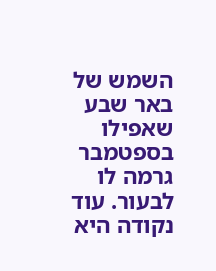השמש של באר שבע שאפילו בספטמבר גרמה לו לבעור. עוד נקודה היא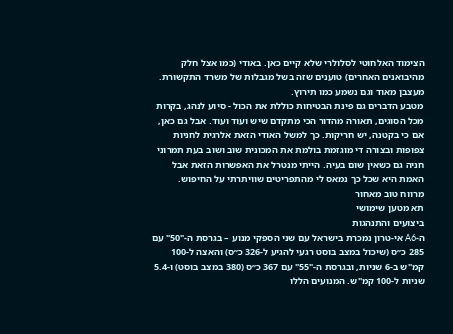הצימוד האלחוטי לסלולרי שלא קיים כאן. באודי (כמו אצל חלק מהיבואנים האחרים) טוענים שזה בשל מגבלות של משרד התקשורת. מעצבן מאוד וגם נשמע כמו תירוץ.
מטבע הדברים גם פינת הבטיחות כוללת את הכול - סיוע לנהג, בקרות מכל הסוגים, תאורה מהדור הכי מתקדם שיש ועוד ועוד. אבל גם כאן, אם כי בקטנה, יש חריקות. כך למשל האודי הזאת אלרגית לחניות צפופות ובצורה די מוגזמת בולמת את המכונית שוב ושוב בעת תמרוני חניה גם כשאין שום בעיה. הייתי מנטרל את האפשרות הזאת אבל האמת היא שכל כך נמאס לי מהתפריטים שוויתרתי על החיפוש.
מרווח טוב מאחור
תא מטען שימושי
ביצועים והתנהגות
ה-A6 אי-טרון נמכרת בישראל עם שני הספקי מנוע – בגרסת ה-"50" עם 285 כ״ס (שיכול במצב בוסט רגעי להגיע ל-326 כ״ס) והאצה ל-100 קמ"ש ב-6 שניות, ובגרסת ה-"55" עם 367 כ״ס (380 במצב בוסט) ו-5.4 שניות ל-100 קמ"ש. המנועים הללו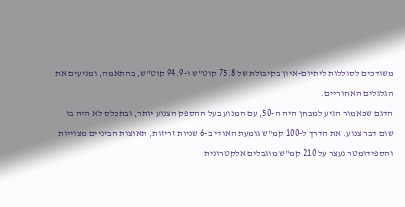משודכים לסוללות ליתיום-איון בקיבולת של 75.8 קוט"ש ו-94.9 קוט"ש, בהתאמה, ומניעים את הגלגלים האחוריים.
הדגם שכאמור הגיע למבחן היה ה-50, עם המנוע בעל ההספק הצנוע יותר, ובתכלס לא היה בו שום דבר צנוע. את הדרך ל-100 קמ"ש גומעת האודי ב-6 שניות זריזות, תאוצות הביניים מצוייות והספידומטר נעצר על 210 קמ"ש מוגבלים אלקטרונית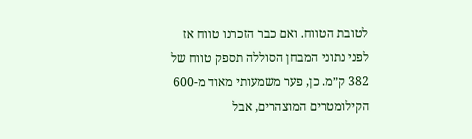לטובת הטווח. ואם כבר הזכרנו טווח אז לפני נתוני המבחן הסוללה תספק טווח של 382 ק״מ. כן, פער משמעותי מאוד מ-600 הקילומטרים המוצהרים, אבל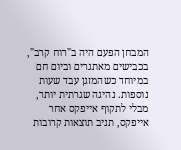המבחן הפעם היה ב"רוח קרב", בכבישים מאתגרים וביום חם במיוחד כשהמזגן עבד שעות נוספות. נהיגה שגרתית יותר, מבלי לתקוף אייפקס אחר אייפקס, תניב תוצאות קרובות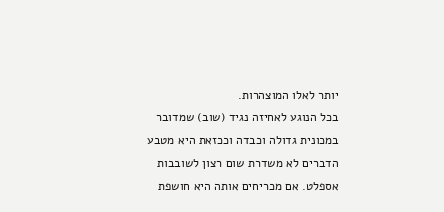יותר לאלו המוצהרות.
בכל הנוגע לאחיזה נגיד (שוב) שמדובר במכונית גדולה וכבדה וככזאת היא מטבע הדברים לא משדרת שום רצון לשובבות אספלט. אם מכריחים אותה היא חושפת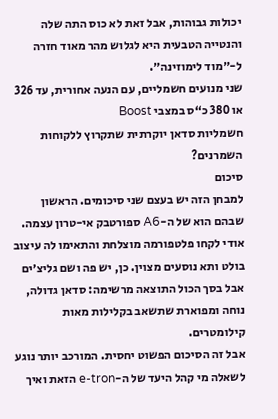יכולות גבוהות, אבל זאת לא כוס התה שלה והנטייה הטבעית היא לגלוש מהר מאוד חזרה ל-״מוד לימוזינה״.
שני מנועים חשמליים, עם הנעה אחורית, עד 326 או 380 כ“ס במצבי Boost
חשמליות סדאן יוקרתית שתקרוץ ללקוחות השמרנים?
סיכום
למבחן הזה יש בעצם שני סיכומים. הראשון שבהם הוא של ה-A6 ספורטבק אי-טרון עצמה. אודי לקחו פלטפורמה מוצלחת והתאימו לה עיצוב בולט ותא נוסעים מצוין. כן, יש פה ושם גליצ׳ים אבל בסך הכול התוצאה מרשימה: סדאן גדולה, נוחה ומפוארת שתשאב בקלילות מאות קילומטרים.
אבל זה הסיכום הפשוט יחסית. המורכב יותר נוגע לשאלה מי קהל היעד של ה-e-tron הזאת ואיך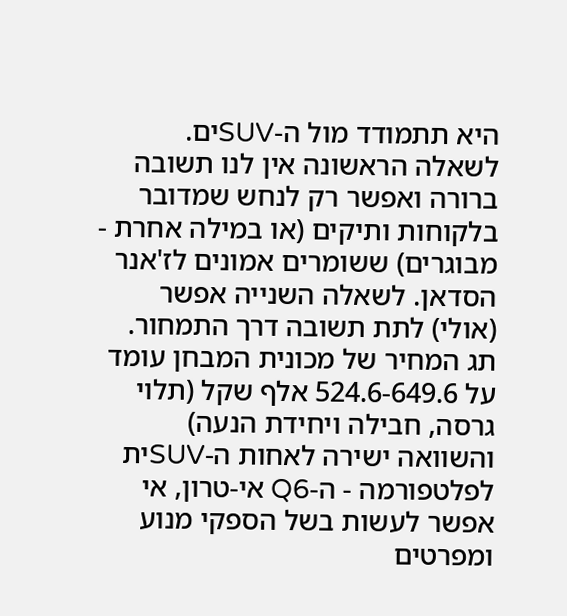היא תתמודד מול ה-SUVים. לשאלה הראשונה אין לנו תשובה ברורה ואפשר רק לנחש שמדובר בלקוחות ותיקים (או במילה אחרת - מבוגרים) ששומרים אמונים לז'אנר הסדאן. לשאלה השנייה אפשר (אולי) לתת תשובה דרך התמחור.
תג המחיר של מכונית המבחן עומד על 524.6-649.6 אלף שקל (תלוי גרסה, חבילה ויחידת הנעה) והשוואה ישירה לאחות ה-SUVית לפלטפורמה - ה-Q6 אי-טרון, אי אפשר לעשות בשל הספקי מנוע ומפרטים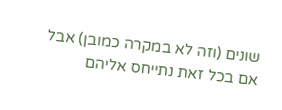שונים (וזה לא במקרה כמובן) אבל אם בכל זאת נתייחס אליהם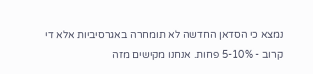נמצא כי הסדאן החדשה לא תומחרה באגרסיביות אלא די קרוב - 5-10% פחות. אנחנו מקישים מזה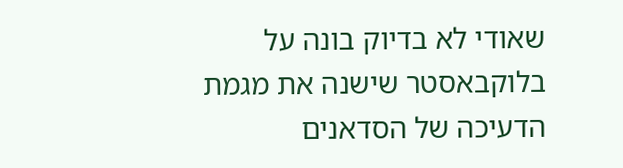שאודי לא בדיוק בונה על בלוקבאסטר שישנה את מגמת הדעיכה של הסדאנים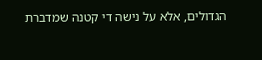הגדולים, אלא על נישה די קטנה שמדברת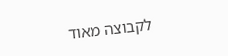לקבוצה מאוד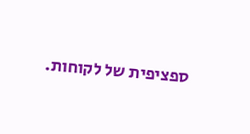ספציפית של לקוחות.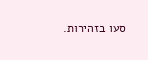סעו בזהירות.